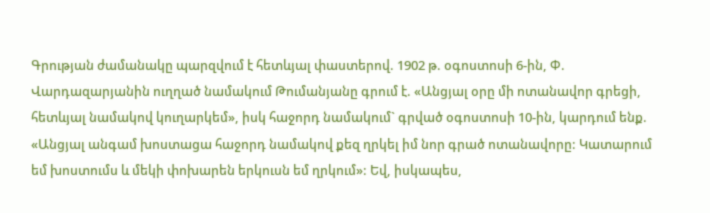Գրության ժամանակը պարզվում է հետևյալ փաստերով. 1902 թ. օգոստոսի 6-ին, Փ. Վարդազարյանին ուղղած նամակում Թումանյանը գրում է. «Անցյալ օրը մի ոտանավոր գրեցի, հետևյալ նամակով կուղարկեմ», իսկ հաջորդ նամակում` գրված օգոստոսի 10-ին, կարդում ենք. «Անցյալ անգամ խոստացա հաջորդ նամակով քեզ ղրկել իմ նոր գրած ոտանավորը: Կատարում եմ խոստումս և մեկի փոխարեն երկուսն եմ ղրկում»: Եվ, իսկապես,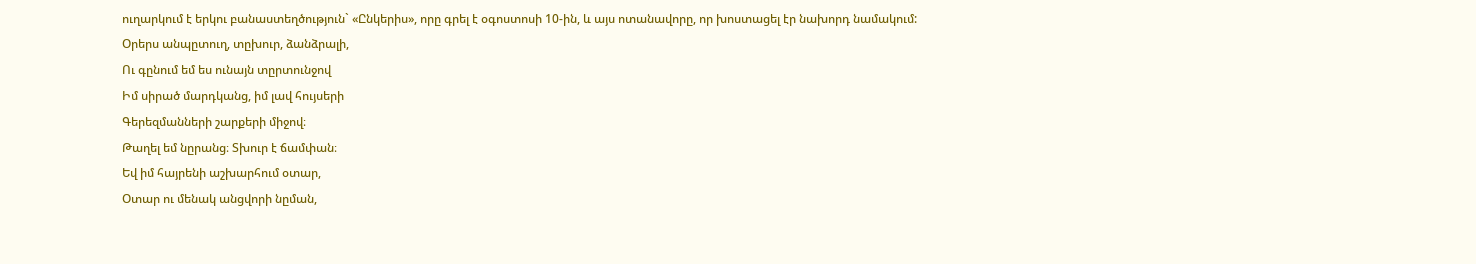ուղարկում է երկու բանաստեղծություն` «Ընկերիս», որը գրել է օգոստոսի 10-ին, և այս ոտանավորը, որ խոստացել էր նախորդ նամակում:
Օրերս անպըտուղ, տըխուր, ձանձրալի,
Ու գընում եմ ես ունայն տըրտունջով
Իմ սիրած մարդկանց, իմ լավ հույսերի
Գերեզմանների շարքերի միջով։
Թաղել եմ նըրանց։ Տխուր է ճամփան։
Եվ իմ հայրենի աշխարհում օտար,
Օտար ու մենակ անցվորի նըման,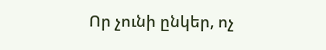Որ չունի ընկեր, ոչ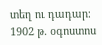տեղ ու դադար։
1902 թ. օգոստոս